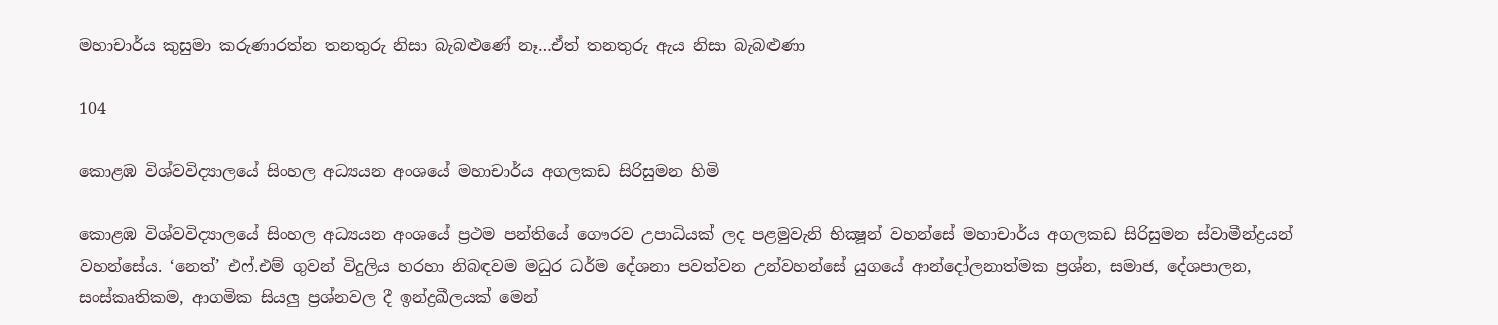මහාචාර්ය කුසුමා කරුණාරත්න තනතුරු නිසා බැබළුණේ නෑ…ඒත් තනතුරු ඇය නිසා බැබළුණා

104

කොළඹ විශ්වවිද්‍යාලයේ සිංහල අධ්‍යයන අංශයේ මහාචාර්ය අගලකඩ සිරිසුමන හිමි

කොළඹ විශ්වවිද්‍යාලයේ සිංහල අධ්‍යයන අංශයේ ප්‍රථම පන්තියේ ගෞරව උපාධියක් ලද පළමුවැනි භික්‍ෂූන් වහන්සේ මහාචාර්ය අගලකඩ සිරිසුමන ස්වාමීන්ද්‍රයන් වහන්සේය. ‘නෙත්’ එෆ්.එම් ගුවන් විදුලිය හරහා නිබඳවම මධුර ධර්ම දේශනා පවත්වන උන්වහන්සේ යුගයේ ආන්දෝලනාත්මක ප්‍රශ්න, සමාජ, දේශපාලන, සංස්කෘතිකම, ආගමික සියලු ප්‍රශ්නවල දී ඉන්ද්‍රඛීලයක් මෙන්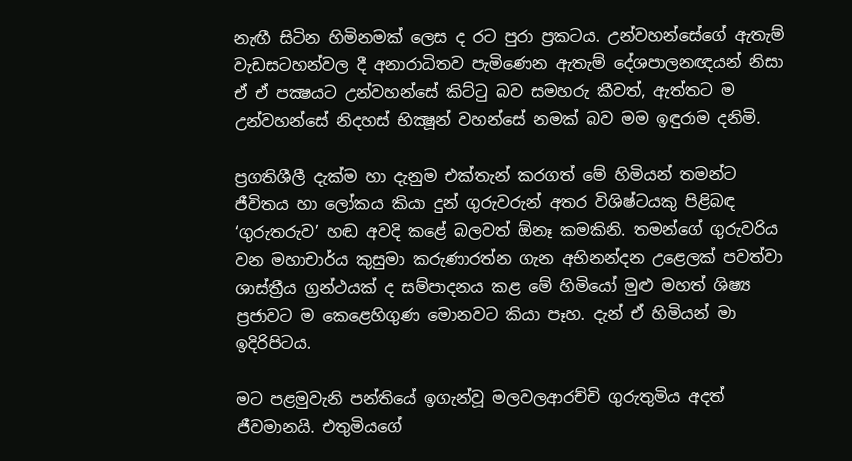නැඟී සිටින හිමිනමක් ලෙස ද රට පුරා ප්‍රකටය. උන්වහන්සේගේ ඇතැම් වැඩසටහන්වල දී අනාරාධිතව පැමිණෙන ඇතැම් දේශපාලනඥයන් නිසා ඒ ඒ පක්‍ෂයට උන්වහන්සේ කිට්ටු බව සමහරු කීවත්, ඇත්තට ම උන්වහන්සේ නිදහස් භික්‍ෂූන් වහන්සේ නමක් බව මම ඉඳුරාම දනිමි.

ප්‍රගතිශීලී දැක්ම හා දැනුම එක්තැන් කරගත් මේ හිමියන් තමන්ට ජීවිතය හා ලෝකය කියා දුන් ගුරුවරුන් අතර විශිෂ්ටයකු පිළිබඳ ‘ගුරුතරුව’ හඬ අවදි කළේ බලවත් ඕනෑ කමකිනි. තමන්ගේ ගුරුවරිය වන මහාචාර්ය කුසුමා කරුණාරත්න ගැන අභිනන්දන උළෙලක් පවත්වා ශාස්ත්‍රීය ග්‍රන්ථයක් ද සම්පාදනය කළ මේ හිමියෝ මුළු මහත් ශිෂ්‍ය ප්‍රජාවට ම කෙළෙහිගුණ මොනවට කියා පෑහ. දැන් ඒ හිමියන් මා ඉදිරිපිටය.

මට පළමුවැනි පන්තියේ ඉගැන්වූ මලවලආරච්චි ගුරුතුමිය අදත් ජීවමානයි. එතුමියගේ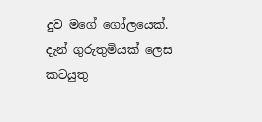දුව මගේ ගෝලයෙක්. දැන් ගුරුතුමියක් ලෙස කටයුතු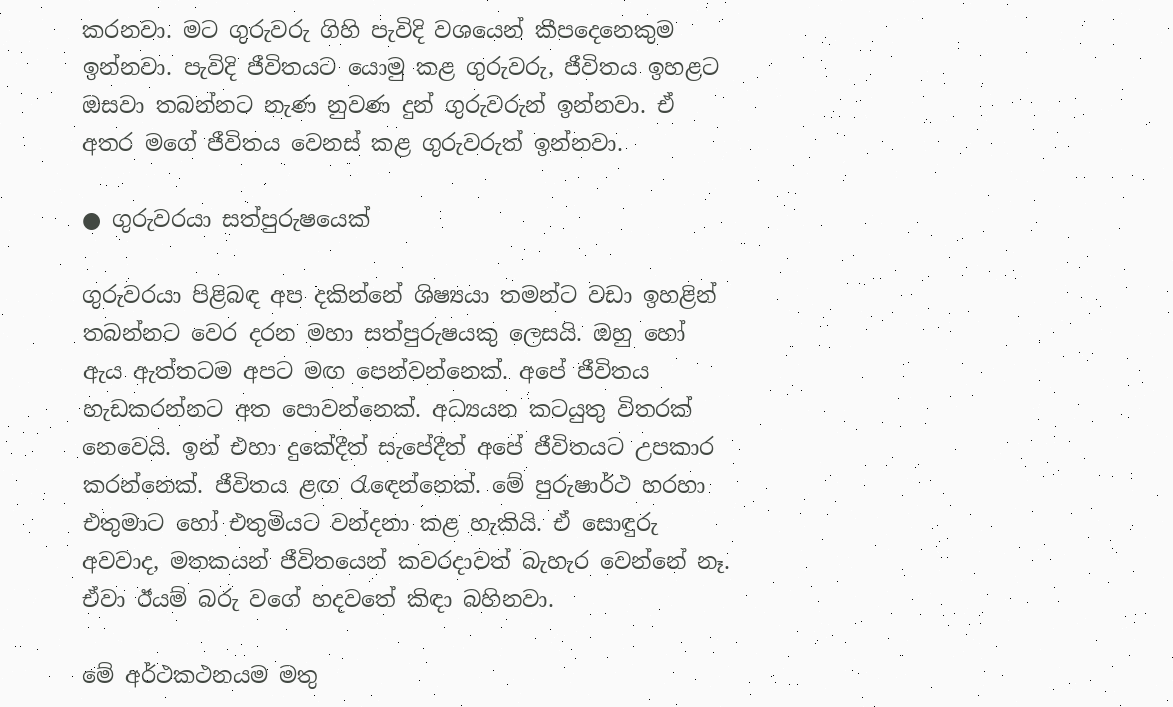කරනවා. මට ගුරුවරු ගිහි පැවිදි වශයෙන් කීපදෙනෙකුම ඉන්නවා. පැවිදි ජීවිතයට යොමු කළ ගුරුවරු, ජීවිතය ඉහළට ඔසවා තබන්නට නැණ නුවණ දුන් ගුරුවරුන් ඉන්නවා. ඒ අතර මගේ ජීවිතය වෙනස් කළ ගුරුවරුත් ඉන්නවා.

● ගුරුවරයා සත්පුරුෂයෙක්

ගුරුවරයා පිළිබඳ අප දකින්නේ ශිෂ්‍යයා තමන්ට වඩා ඉහළින් තබන්නට වෙර දරන මහා සත්පුරුෂයකු ලෙසයි. ඔහු හෝ ඇය ඇත්තටම අපට මඟ පෙන්වන්නෙක්. අපේ ජීවිතය හැඩකරන්නට අත පොවන්නෙක්. අධ්‍යයන කටයුතු විතරක් නෙවෙයි. ඉන් එහා දුකේදීත් සැපේදීත් අපේ ජීවිතයට උපකාර කරන්නෙක්. ජීවිතය ළඟ රැඳෙන්නෙක්. මේ පුරුෂාර්ථ හරහා එතුමාට හෝ එතුමියට වන්දනා කළ හැකියි. ඒ සොඳුරු අවවාද, මතකයන් ජීවිතයෙන් කවරදාවත් බැහැර වෙන්නේ නෑ. ඒවා ඊයම් බරු වගේ හදවතේ කිඳා බහිනවා.

මේ අර්ථකථනයම මතු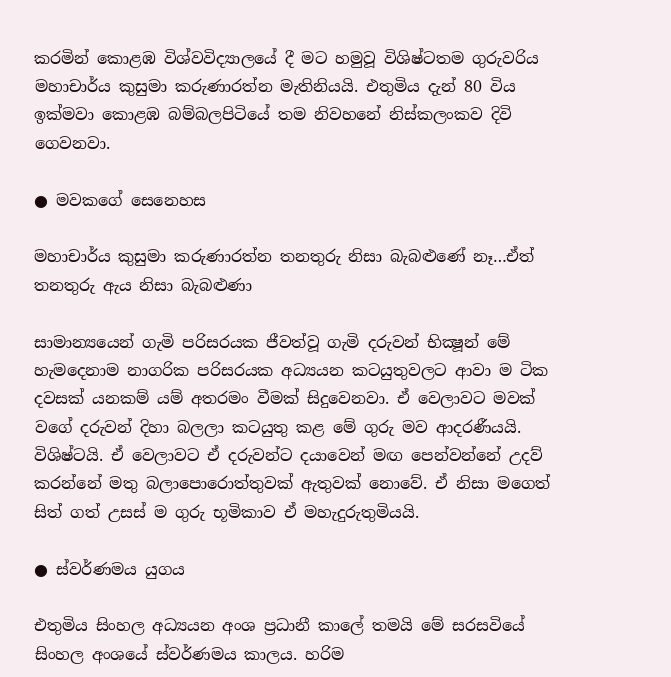කරමින් කොළඹ විශ්වවිද්‍යාලයේ දී මට හමුවූ විශිෂ්ටතම ගුරුවරිය මහාචාර්ය කුසුමා කරුණාරත්න මැතිනියයි. එතුමිය දැන් 80 විය ඉක්මවා කොළඹ බම්බලපිටියේ තම නිවහනේ නිස්කලංකව දිවි ගෙවනවා.

● මවකගේ සෙනෙහස

මහාචාර්ය කුසුමා කරුණාරත්න තනතුරු නිසා බැබළුණේ නෑ…ඒත් තනතුරු ඇය නිසා බැබළුණා

සාමාන්‍යයෙන් ගැමි පරිසරයක ජීවත්වූ ගැමි දරුවන් භික්‍ෂූන් මේ හැමදෙනාම නාගරික පරිසරයක අධ්‍යයන කටයුතුවලට ආවා ම ටික දවසක් යනකම් යම් අතරමං වීමක් සිදුවෙනවා. ඒ වෙලාවට මවක් වගේ දරුවන් දිහා බලලා කටයුතු කළ මේ ගුරු මව ආදරණීයයි. විශිෂ්ටයි. ඒ වෙලාවට ඒ දරුවන්ට දයාවෙන් මඟ පෙන්වන්නේ උදව් කරන්නේ මතු බලාපොරොත්තුවක් ඇතුවක් නොවේ. ඒ නිසා මගෙත් සිත් ගත් උසස් ම ගුරු භූමිකාව ඒ මහැදුරුතුමියයි.

● ස්වර්ණමය යුගය

එතුමිය සිංහල අධ්‍යයන අංශ ප්‍රධානී කාලේ තමයි මේ සරසවියේ සිංහල අංශයේ ස්වර්ණමය කාලය. හරිම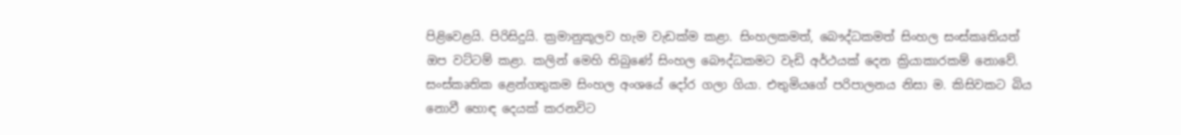පිළිවෙළයි. පිරිසිදුයි. ක්‍රමානුකූලව හැම වැඩක්ම කළා. සිංහලකමත්, බෞද්ධකමත් සිංහල සංස්කෘතියත් ඔප වට්ටම් කළා. කලින් මෙහි තිබුණේ සිංහල බෞද්ධකමට වැඩි අර්ථයක් දෙන ක්‍රියාකාරකම් නොවේ. සංස්කෘතික ළෙන්ගතුකම සිංහල අංශයේ දෝර ගලා ගියා. එතුමියගේ පරිපාලනය නිසා ම. කිසිවකට බිය නොවී හොඳ දෙයක් කරනවිට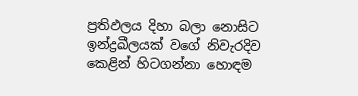ප්‍රතිඵලය දිහා බලා නොසිට ඉන්ද්‍රඛීලයක් වගේ නිවැරදිව කෙළින් හිටගන්නා හොඳම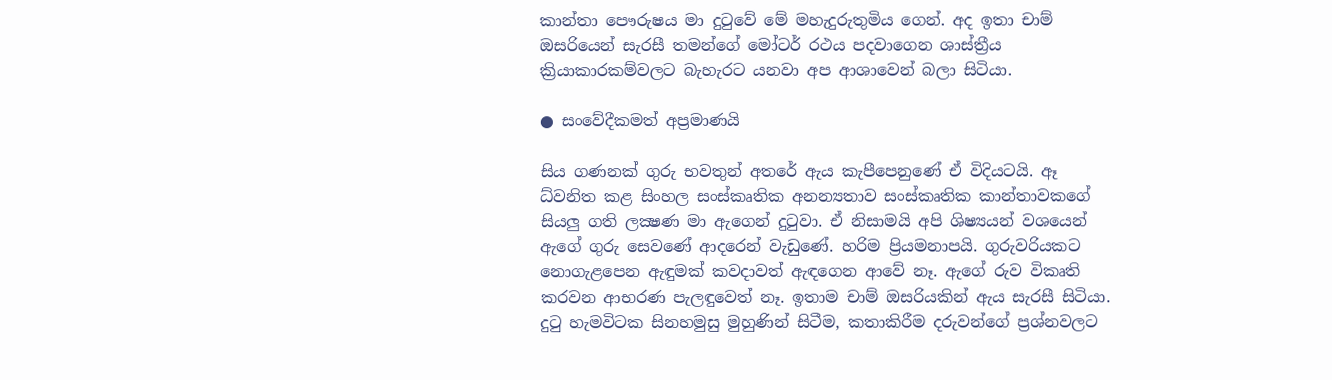කාන්තා පෞරුෂය මා දුටුවේ මේ මහැදුරුතුමිය ගෙන්. අද ඉතා චාම් ඔසරියෙන් සැරසී තමන්ගේ මෝටර් රථය පදවාගෙන ශාස්ත්‍රීය ක්‍රියාකාරකම්වලට බැහැරට යනවා අප ආශාවෙන් බලා සිටියා.

● සංවේදීකමත් අප්‍රමාණයි

සිය ගණනක් ගුරු භවතුන් අතරේ ඇය කැපීපෙනුණේ ඒ විදියටයි. ඈ ධ්වනිත කළ සිංහල සංස්කෘතික අනන්‍යතාව සංස්කෘතික කාන්තාවකගේ සියලු ගති ලක්‍ෂණ මා ඇගෙන් දුටුවා. ඒ නිසාමයි අපි ශිෂ්‍යයන් වශයෙන් ඇගේ ගුරු සෙවණේ ආදරෙන් වැඩුණේ. හරිම ප්‍රියමනාපයි. ගුරුවරියකට නොගැළපෙන ඇඳුමක් කවදාවත් ඇඳගෙන ආවේ නෑ. ඇගේ රුව විකෘති කරවන ආභරණ පැලඳුවෙත් නෑ. ඉතාම චාම් ඔසරියකින් ඇය සැරසී සිටියා. දුටු හැමවිටක සිනහමුසු මුහුණින් සිටීම, කතාකිරීම දරුවන්ගේ ප්‍රශ්නවලට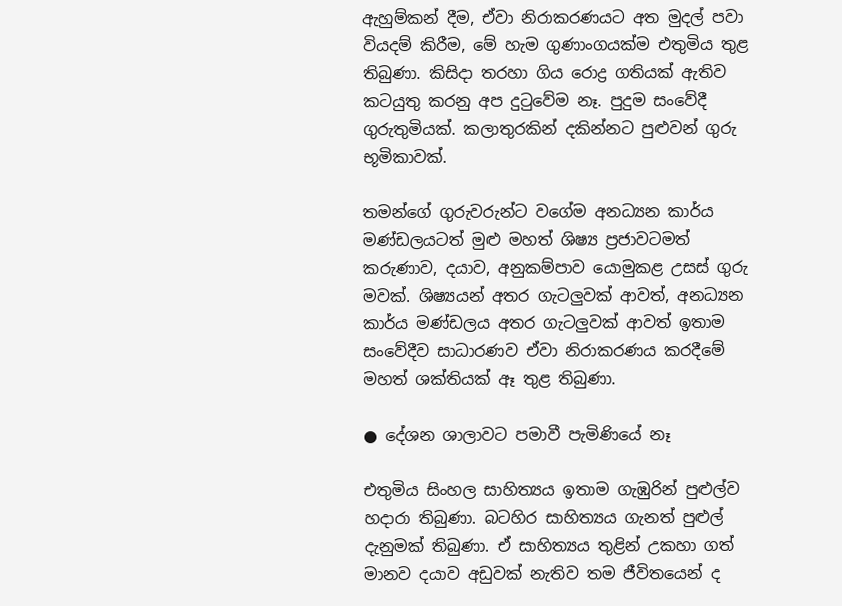ඇහුම්කන් දීම, ඒවා නිරාකරණයට අත මුදල් පවා වියදම් කිරීම, මේ හැම ගුණාංගයක්ම එතුමිය තුළ තිබුණා. කිසිදා තරහා ගිය රොද්‍ර ගතියක් ඇතිව කටයුතු කරනු අප දුටුවේම නෑ. පුදුම සංවේදී ගුරුතුමියක්. කලාතුරකින් දකින්නට පුළුවන් ගුරු භූමිකාවක්.

තමන්ගේ ගුරුවරුන්ට වගේම අනධ්‍යන කාර්ය මණ්ඩලයටත් මුළු මහත් ශිෂ්‍ය ප්‍රජාවටමත් කරුණාව, දයාව, අනුකම්පාව යොමුකළ උසස් ගුරු මවක්. ශිෂ්‍යයන් අතර ගැටලුවක් ආවත්, අනධ්‍යන කාර්ය මණ්ඩලය අතර ගැටලුවක් ආවත් ඉතාම සංවේදීව සාධාරණව ඒවා නිරාකරණය කරදීමේ මහත් ශක්තියක් ඈ තුළ තිබුණා.

● දේශන ශාලාවට පමාවී පැමිණියේ නෑ

එතුමිය සිංහල සාහිත්‍යය ඉතාම ගැඹුරින් පුළුල්ව හදාරා තිබුණා. බටහිර සාහිත්‍යය ගැනත් පුළුල් දැනුමක් තිබුණා. ඒ සාහිත්‍යය තුළින් උකහා ගත් මානව දයාව අඩුවක් නැතිව තම ජීවිතයෙන් ද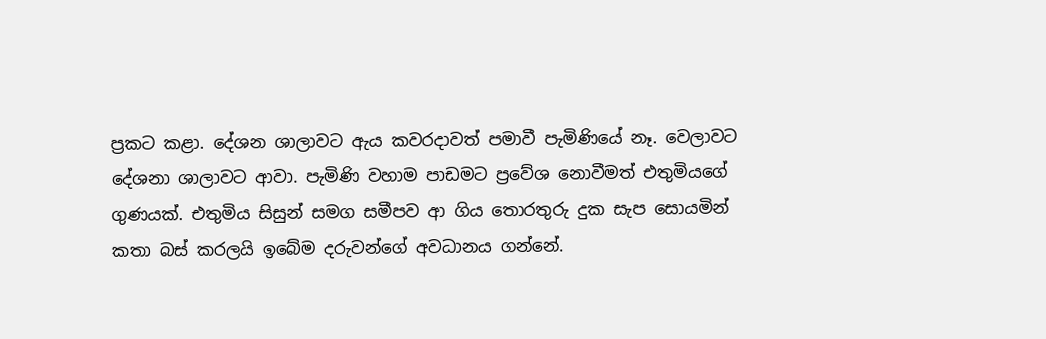ප්‍රකට කළා. දේශන ශාලාවට ඇය කවරදාවත් පමාවී පැමිණියේ නෑ. වෙලාවට දේශනා ශාලාවට ආවා. පැමිණි වහාම පාඩමට ප්‍රවේශ නොවීමත් එතුමියගේ ගුණයක්. එතුමිය සිසුන් සමග සමීපව ආ ගිය තොරතුරු දුක සැප සොයමින් කතා බස් කරලයි ඉබේම දරුවන්ගේ අවධානය ගන්නේ.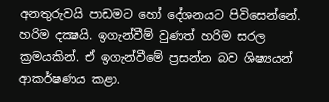අනතුරුවයි පාඩමට හෝ දේශනයට පිවිසෙන්නේ. හරිම දක්‍ෂයි. ඉගැන්වීම් වුණත් හරිම සරල ක්‍රමයකින්. ඒ ඉගැන්වීමේ ප්‍රසන්න බව ශිෂ්‍යයන් ආකර්ෂණය කළා.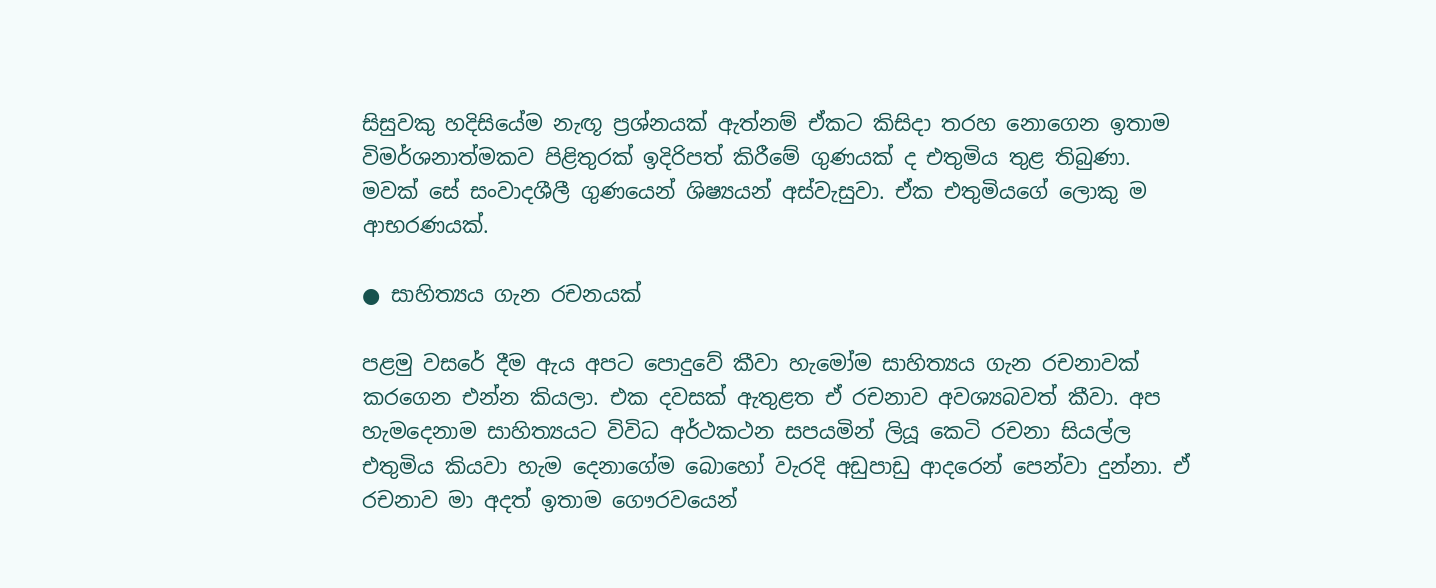සිසුවකු හදිසියේම නැඟූ ප්‍රශ්නයක් ඇත්නම් ඒකට කිසිදා තරහ නොගෙන ඉතාම විමර්ශනාත්මකව පිළිතුරක් ඉදිරිපත් කිරීමේ ගුණයක් ද එතුමිය තුළ තිබුණා. මවක් සේ සංවාදශීලී ගුණයෙන් ශිෂ්‍යයන් අස්වැසුවා. ඒක එතුමියගේ ලොකු ම ආභරණයක්.

● සාහිත්‍යය ගැන රචනයක්

පළමු වසරේ දීම ඇය අපට පොදුවේ කීවා හැමෝම සාහිත්‍යය ගැන රචනාවක් කරගෙන එන්න කියලා. එක දවසක් ඇතුළත ඒ රචනාව අවශ්‍යබවත් කීවා. අප හැමදෙනාම සාහිත්‍යයට විවිධ අර්ථකථන සපයමින් ලියූ කෙටි රචනා සියල්ල එතුමිය කියවා හැම දෙනාගේම බොහෝ වැරදි අඩුපාඩු ආදරෙන් පෙන්වා දුන්නා. ඒ රචනාව මා අදත් ඉතාම ගෞරවයෙන්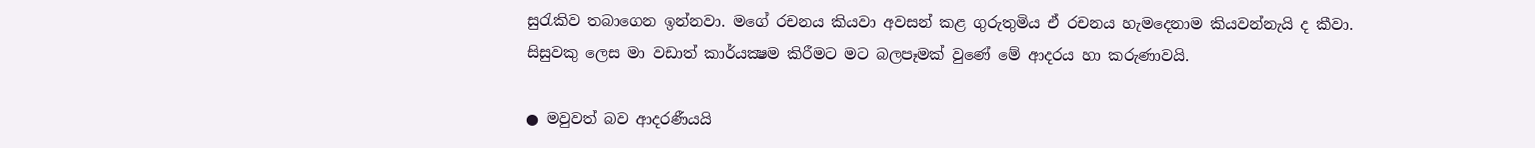සුරැකිව තබාගෙන ඉන්නවා. මගේ රචනය කියවා අවසන් කළ ගුරුතුමිය ඒ රචනය හැමදෙනාම කියවන්නැයි ද කීවා. සිසුවකු ලෙස මා වඩාත් කාර්යක්‍ෂම කිරීමට මට බලපෑමක් වුණේ මේ ආදරය හා කරුණාවයි.

● මවුවත් බව ආදරණීයයි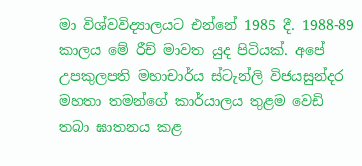මා විශ්වවිද්‍යාලයට එන්නේ 1985 දී. 1988-89 කාලය මේ රීච් මාවත යුද පිටියක්. අපේ උපකුලපති මහාචාර්ය ස්ටැන්ලි විජයසුන්දර මහතා තමන්ගේ කාර්යාලය තුළම වෙඩි තබා ඝාතනය කළ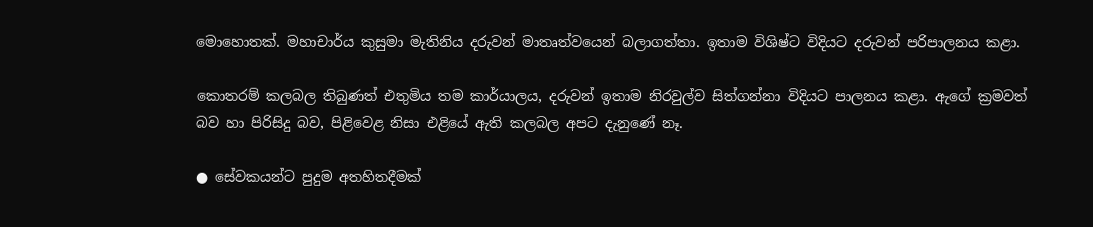මොහොතක්. මහාචාර්ය කුසුමා මැතිනිය දරුවන් මාතෘත්වයෙන් බලාගත්තා. ඉතාම විශිෂ්ට විදියට දරුවන් පරිපාලනය කළා.

කොතරම් කලබල තිබුණත් එතුමිය තම කාර්යාලය, දරුවන් ඉතාම නිරවුල්ව සිත්ගන්නා විදියට පාලනය කළා. ඇගේ ක්‍රමවත් බව හා පිරිසිදු බව, පිළිවෙළ නිසා එළියේ ඇති කලබල අපට දැනුණේ නෑ.

● සේවකයන්ට පුදුම අතහිතදීමක්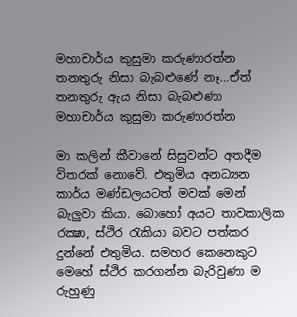මහාචාර්ය කුසුමා කරුණාරත්න තනතුරු නිසා බැබළුණේ නෑ…ඒත් තනතුරු ඇය නිසා බැබළුණා
මහාචාර්ය කුසුමා කරුණාරත්න

මා කලින් කීවානේ සිසුවන්ට අතදීම විතරක් නොවේ. එතුමිය අනධ්‍යන කාර්ය මණ්ඩලයටත් මවක් මෙන් බැලුවා කියා. බොහෝ අයට තාවකාලික රක්‍ෂා, ස්ථිර රැකියා බවට පත්කර දුන්නේ එතුමිය. සමහර කෙනෙකුට මෙහේ ස්ථිර කරගන්න බැරිවුණා ම රුහුණු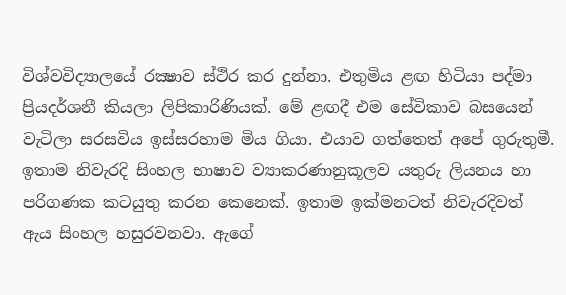විශ්වවිද්‍යාලයේ රක්‍ෂාව ස්ථිර කර දුන්නා. එතුමිය ළඟ හිටියා පද්මා ප්‍රියදර්ශනී කියලා ලිපිකාරිණියක්. මේ ළඟදී එම සේවිකාව බසයෙන් වැටිලා සරසවිය ඉස්සරහාම මිය ගියා. එයාව ගත්තෙත් අපේ ගුරුතුමී. ඉතාම නිවැරදි සිංහල භාෂාව ව්‍යාකරණානුකූලව යතුරු ලියනය හා පරිගණක කටයුතු කරන කෙනෙක්. ඉතාම ඉක්මනටත් නිවැරදිවත් ඇය සිංහල හසුරවනවා. ඇගේ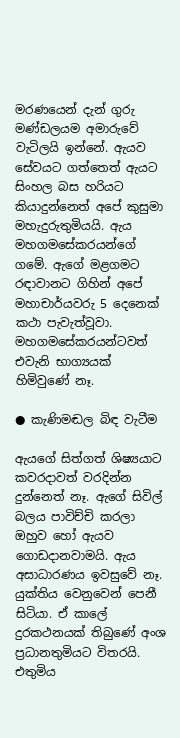මරණයෙන් දැන් ගුරු මණ්ඩලයම අමාරුවේ වැටිලයි ඉන්නේ. ඇයව සේවයට ගත්තෙත් ඇයට සිංහල බස හරියට කියාදුන්නෙත් අපේ කුසුමා මහැදුරුතුමියයි. ඇය මහගමසේකරයන්ගේ ගමේ. ඇගේ මළගමට රඳාවානට ගිහින් අපේ මහාචාර්යවරු 5 දෙනෙක් කථා පැවැත්වූවා. මහගමසේකරයන්ටවත් එවැනි භාග්‍යයක් හිමිවුණේ නෑ.

● කැණිමඬල බිඳ වැටීම

ඇයගේ සිත්ගත් ශිෂ්‍යයාට කවරදාවත් වරදින්න දුන්නෙත් නෑ. ඇගේ සිවිල් බලය පාවිච්චි කරලා ඔහුව හෝ ඇයව ගොඩදානවාමයි. ඇය අසාධාරණය ඉවසුවේ නෑ. යුක්තිය වෙනුවෙන් පෙනී සිටියා. ඒ කාලේ දුරකථනයක් තිබුණේ අංශ ප්‍රධානතුමියට විතරයි. එතුමිය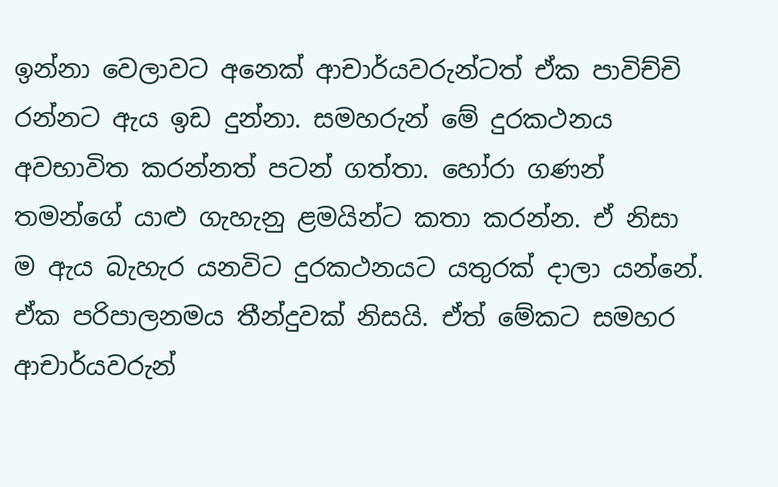ඉන්නා වෙලාවට අනෙක් ආචාර්යවරුන්ටත් ඒක පාවිච්චි රන්නට ඇය ඉඩ දුන්නා. සමහරුන් මේ දුරකථනය අවභාවිත කරන්නත් පටන් ගත්තා. හෝරා ගණන් තමන්ගේ යාළු ගැහැනු ළමයින්ට කතා කරන්න. ඒ නිසා ම ඇය බැහැර යනවිට දුරකථනයට යතුරක් දාලා යන්නේ. ඒක පරිපාලනමය තීන්දුවක් නිසයි. ඒත් මේකට සමහර ආචාර්යවරුන්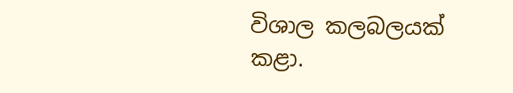විශාල කලබලයක් කළා.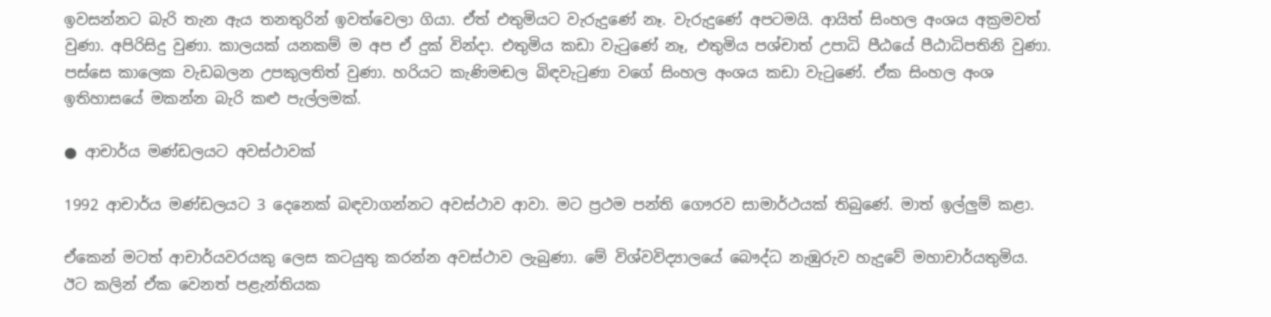ඉවසන්නට බැරි තැන ඇය තනතුරින් ඉවත්වෙලා ගියා. ඒත් එතුමියට වැරුදුණේ නෑ. වැරුදුණේ අපටමයි. ආයිත් සිංහල අංශය අක්‍රමවත් වුණා. අපිරිසිදු වුණා. කාලයක් යනකම් ම අප ඒ දුක් වින්දා. එතුමිය කඩා වැටුණේ නෑ, එතුමිය පශ්චාත් උපාධි පීඨයේ පීඨාධිපතිනි වුණා. පස්සෙ කාලෙක වැඩබලන උපකුලතිත් වුණා. හරියට කැණිමඬල බිඳවැටුණා වගේ සිංහල අංශය කඩා වැටුණේ. ඒක සිංහල අංශ ඉතිහාසයේ මකන්න බැරි කළු පැල්ලමක්.

● ආචාර්ය මණ්ඩලයට අවස්ථාවක්

1992 ආචාර්ය මණ්ඩලයට 3 දෙනෙක් බඳවාගන්නට අවස්ථාව ආවා. මට ප්‍රථම පන්ති ගෞරව සාමාර්ථයක් තිබුණේ. මාත් ඉල්ලුම් කළා.

ඒකෙන් මටත් ආචාර්යවරයකු ලෙස කටයුතු කරන්න අවස්ථාව ලැබුණා. මේ විශ්වවිද්‍යාලයේ බෞද්ධ නැඹුරුව හැදුවේ මහාචාර්යතුමිය. ඊට කලින් ඒක වෙනත් පළැන්තියක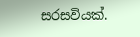සරසවියක්.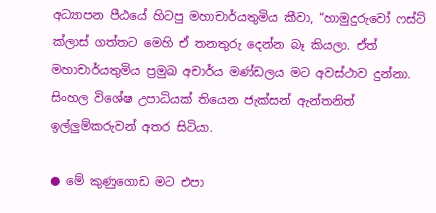අධ්‍යාපන පීඨයේ හිටපු මහාචාර්යතුමිය කීවා, “හාමුදුරුවෝ ෆස්ට් ක්ලාස් ගත්තට මෙහි ඒ තනතුරු දෙන්න බෑ කියලා. ඒත් මහාචාර්යතුමිය ප්‍රමුඛ අචාර්ය මණ්ඩලය මට අවස්ථාව දුන්නා. සිංහල විශේෂ උපාධියක් තියෙන ජැක්සන් ඇන්තනිත් ඉල්ලුම්කරුවන් අතර සිටියා.

● මේ කුණුගොඩ මට එපා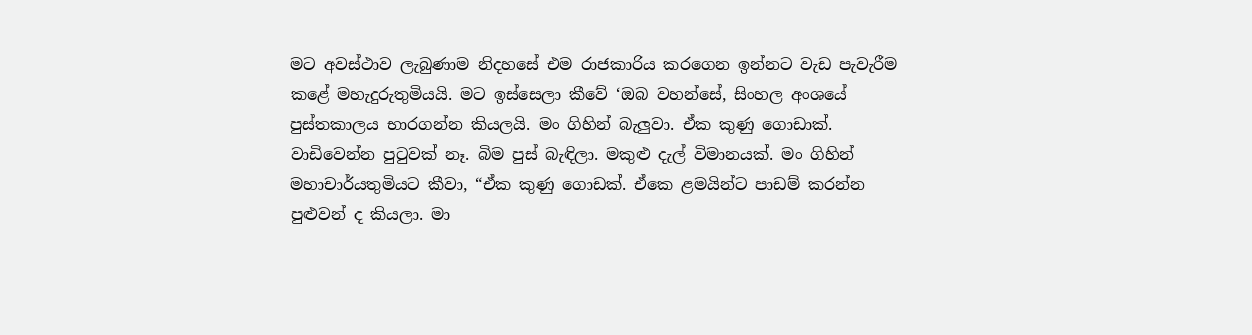මට අවස්ථාව ලැබුණාම නිදහසේ එම රාජකාරිය කරගෙන ඉන්නට වැඩ පැවැරීම කළේ මහැදුරුතුමියයි. මට ඉස්සෙලා කීවේ ‘ඔබ වහන්සේ, සිංහල අංශයේ පුස්තකාලය භාරගන්න කියලයි. මං ගිහින් බැලුවා. ඒක කුණු ගොඩාක්. වාඩිවෙන්න පුටුවක් නෑ. බිම පුස් බැඳිලා. මකුළු දැල් විමානයක්. මං ගිහින් මහාචාර්යතුමියට කීවා, “ඒක කුණු ගොඩක්. ඒකෙ ළමයින්ට පාඩම් කරන්න පුළුවන් ද කියලා. මා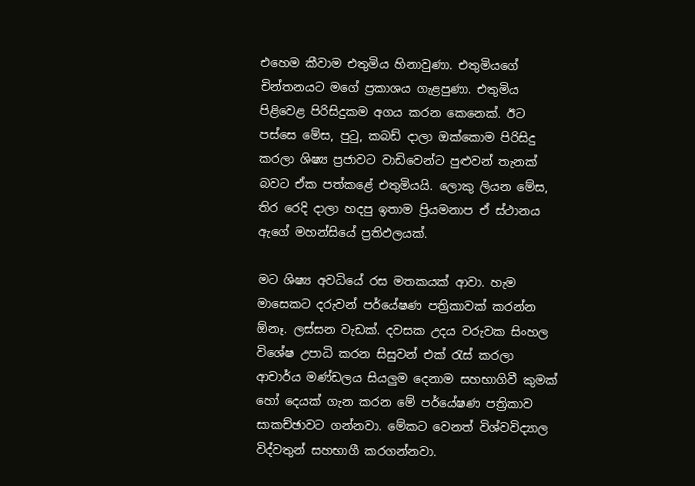එහෙම කීවාම එතුමිය හිනාවුණා. එතුමියගේ චින්තනයට මගේ ප්‍රකාශය ගැළපුණා. එතුමිය පිළිවෙළ පිරිසිදුකම අගය කරන කෙනෙක්. ඊට පස්සෙ මේස, පුටු, කබඩ් දාලා ඔක්කොම පිරිසිදු කරලා ශිෂ්‍ය ප්‍රජාවට වාඩිවෙන්ට පුළුවන් තැනක් බවට ඒක පත්කළේ එතුමියයි. ලොකු ලියන මේස, තිර රෙදි දාලා හදපු ඉතාම ප්‍රියමනාප ඒ ස්ථානය ඇගේ මහන්සියේ ප්‍රතිඵලයක්.

මට ශිෂ්‍ය අවධියේ රස මතකයක් ආවා. හැම මාසෙකට දරුවන් පර්යේෂණ පත්‍රිකාවක් කරන්න ඕනෑ. ලස්සන වැඩක්. දවසක උදය වරුවක සිංහල විශේෂ උපාධි කරන සිසුවන් එක් රැස් කරලා ආචාර්ය මණ්ඩලය සියලුම දෙනාම සහභාගිවී කුමක් හෝ දෙයක් ගැන කරන මේ පර්යේෂණ පත්‍රිකාව සාකච්ඡාවට ගන්නවා. මේකට වෙනත් විශ්වවිද්‍යාල විද්වතුන් සහභාගී කරගන්නවා.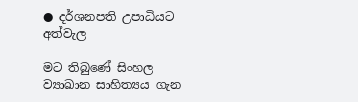● දර්ශනපති උපාධියට අත්වැල

මට තිබුණේ සිංහල ව්‍යාඛාන සාහිත්‍යය ගැන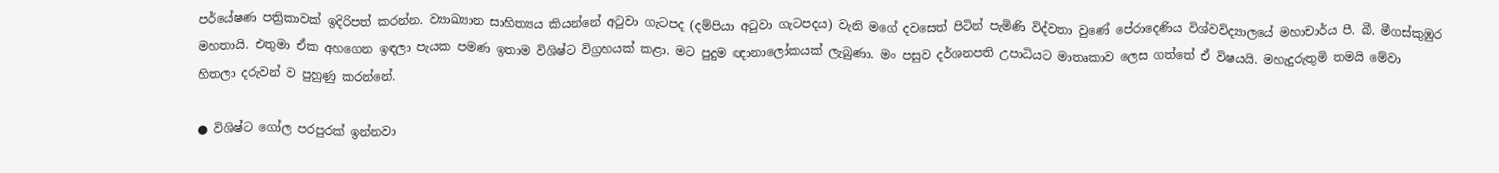පර්යේෂණ පත්‍රිකාවක් ඉදිරිපත් කරන්න. ව්‍යාඛ්‍යාන සාහිත්‍යය කියන්නේ අටුවා ගැටපද (දම්පියා අටුවා ගැටපදය) වැනි මගේ දවසෙත් පිටින් පැමිණි විද්වතා වුණේ පේරාදෙණිය විශ්වවිද්‍යාලයේ මහාචාර්ය පී. බී. මීගස්කුඹුර මහතායි. එතුමා ඒක අහගෙන ඉඳලා පැයක පමණ ඉතාම විශිෂ්ට විග්‍රහයක් කළා. මට පුදුම ඥානාලෝකයක් ලැබුණා. මං පසුව දර්ශනපති උපාධියට මාතෘකාව ලෙස ගත්තේ ඒ විෂයයි. මහැදුරුතුමි තමයි මේවා හිතලා දරුවන් ව පුහුණු කරන්නේ.

● විශිෂ්ට ගෝල පරපුරක් ඉන්නවා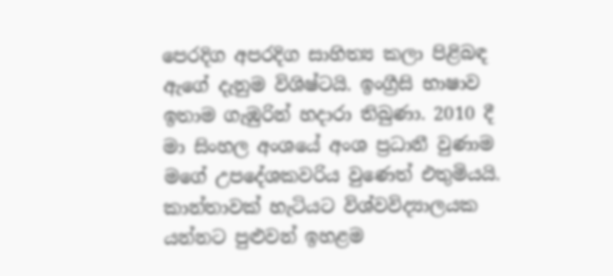පෙරදිග අපරදිග සාහිත්‍ය කලා පිළිබඳ ඇගේ දැනුම විශිෂ්ටයි. ඉංග්‍රීසි භාෂාව ඉතාම ගැඹුරින් හදාරා තිබුණා. 2010 දී මා සිංහල අංශයේ අංශ ප්‍රධානී වුණාම මගේ උපදේශකවරිය වුණෙත් එතුමියයි. කාන්තාවක් හැටියට විශ්වවිද්‍යාලයක යන්නට පුළුවන් ඉහළම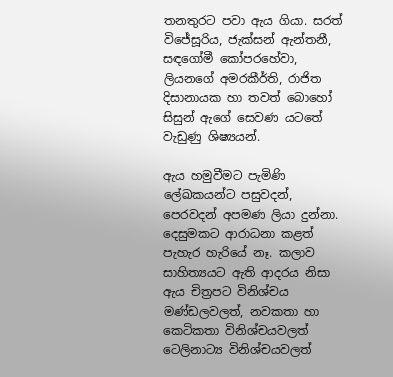තනතුරට පවා ඇය ගියා. සරත් විජේසූරිය, ජැක්සන් ඇන්තනී, සඳගෝමී කෝපරහේවා, ලියනගේ අමරකීර්ති, රාජිත දිසානායක හා තවත් බොහෝ සිසුන් ඇගේ සෙවණ යටතේ වැඩුණු ශිෂ්‍යයන්.

ඇය හමුවීමට පැමිණි ලේඛකයන්ට පසුවදන්, පෙරවදන් අපමණ ලියා දුන්නා. දෙසුමකට ආරාධනා කළත් පැහැර හැරියේ නෑ. කලාව සාහිත්‍යයට ඇති ආදරය නිසා ඇය චිත්‍රපට විනිශ්චය මණ්ඩලවලත්, නවකතා හා කෙටිකතා විනිශ්චයවලත් ටෙලිනාට්‍ය විනිශ්චයවලත්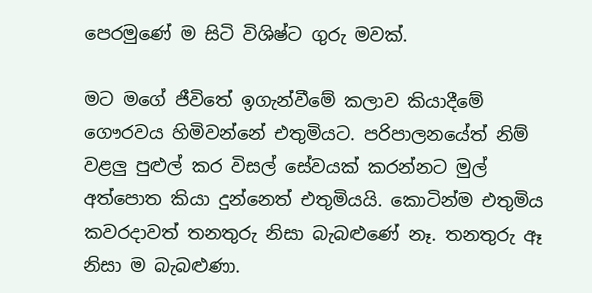පෙරමුණේ ම සිටි විශිෂ්ට ගුරු මවක්.

මට මගේ ජීවිතේ ඉගැන්වීමේ කලාව කියාදීමේ ගෞරවය හිමිවන්නේ එතුමියට. පරිපාලනයේත් නිම් වළලු පුළුල් කර විසල් සේවයක් කරන්නට මුල් අත්පොත කියා දුන්නෙත් එතුමියයි. කොටින්ම එතුමිය කවරදාවත් තනතුරු නිසා බැබළුණේ නෑ. තනතුරු ඈ නිසා ම බැබළුණා.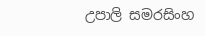උපාලි සමරසිංහ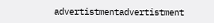advertistmentadvertistment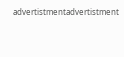advertistmentadvertistment